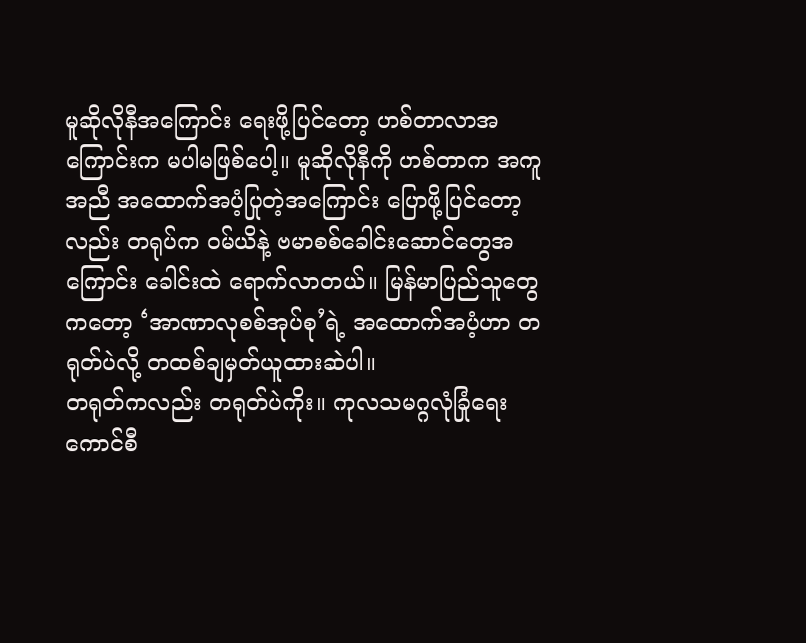မူဆိုလိုနီအကြောင်း ရေးဖို့ပြင်တော့ ဟစ်တာလာအကြောင်းက မပါမဖြစ်ပေါ့။ မူဆိုလိုနီကို ဟစ်တာက အကူအညီ အထောက်အပံ့ပြုတဲ့အကြောင်း ပြောဖို့ပြင်တော့လည်း တရုပ်က ဝမ်ယိနဲ့ ဗမာစစ်ခေါင်းဆောင်တွေအကြောင်း ခေါင်းထဲ ရောက်လာတယ်။ မြန်မာပြည်သူတွေကတော့ ‘အာဏာလုစစ်အုပ်စု’ရဲ့ အထောက်အပံ့ဟာ တရုတ်ပဲလို့ တထစ်ချမှတ်ယူထားဆဲပါ။
တရုတ်ကလည်း တရုတ်ပဲကိုး။ ကုလသမဂ္ဂလုံခြုံရေးကောင်စီ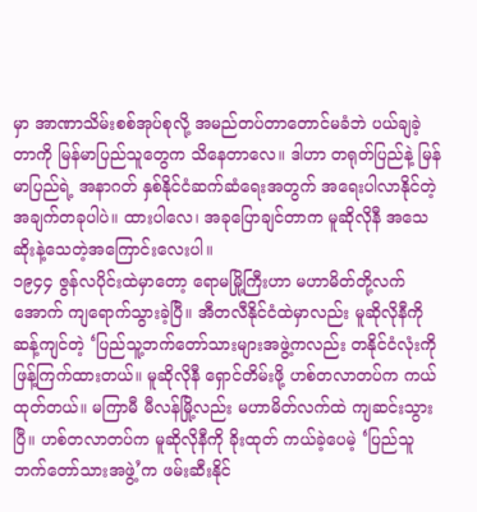မှာ အာဏာသိမ်းစစ်အုပ်စုလို့ အမည်တပ်တာတောင်မခံဘဲ ပယ်ချခဲ့တာကို မြန်မာပြည်သူတွေက သိနေတာလေ။ ဒါဟာ တရုတ်ပြည်နဲ့ မြန်မာပြည်ရဲ့ အနာဂတ် နှစ်နိုင်ငံဆက်ဆံရေးအတွက် အရေးပါလာနိုင်တဲ့ အချက်တခုပါပဲ။ ထားပါလေ၊ အခုပြောချင်တာက မူဆိုလိုနီ အသေဆိုးနဲ့သေတဲ့အကြောင်းလေးပါ။
၁၉၄၄ ဇွန်လပိုင်းထဲမှာတော့ ရောမမြို့ကြီးဟာ မဟာမိတ်တို့လက်အောက် ကျရောက်သွားခဲ့ပြီ။ အီတလီနိုင်ငံထဲမှာလည်း မူဆိုလိုနီကို ဆန့်ကျင်တဲ့ ‘ပြည်သူ့ဘက်တော်သားများအဖွဲ့ကလည်း တနိုင်ငံလုံးကို ဖြန့်ကြက်ထားတယ်။ မူဆိုလိုနီ ရှောင်တိမ်းဖို့ ဟစ်တလာတပ်က ကယ်ထုတ်တယ်။ မကြာမီ မီလန်မြို့လည်း မဟာမိတ်လက်ထဲ ကျဆင်းသွားပြီ။ ဟစ်တလာတပ်က မူဆိုလိုနီကို ခိုးထုတ် ကယ်ခဲ့ပေမဲ့ ‘ပြည်သူဘက်တော်သားအဖွဲ့’က ဖမ်းဆီးနိုင်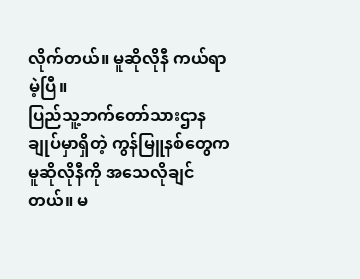လိုက်တယ်။ မူဆိုလိုနီ ကယ်ရာမဲ့ပြီ။
ပြည်သူ့ဘက်တော်သားဌာနချုပ်မှာရှိတဲ့ ကွန်မြူနစ်တွေက မူဆိုလိုနီကို အသေလိုချင်တယ်။ မ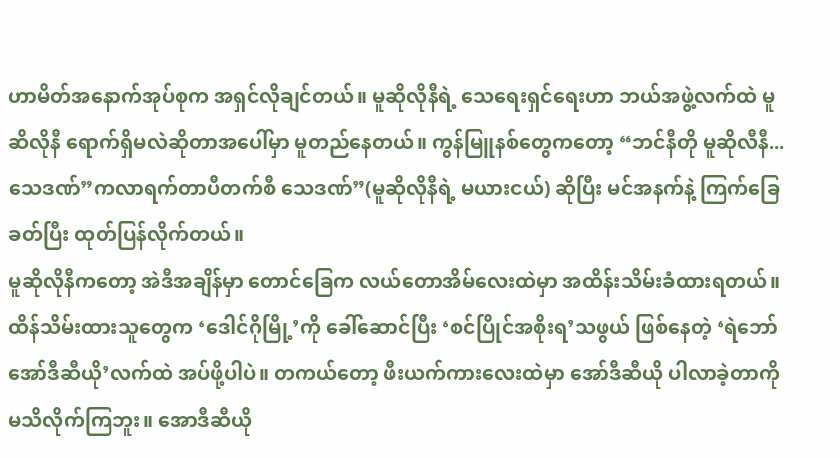ဟာမိတ်အနောက်အုပ်စုက အရှင်လိုချင်တယ်။ မူဆိုလိုနီရဲ့ သေရေးရှင်ရေးဟာ ဘယ်အဖွဲ့လက်ထဲ မူဆိလိုနီ ရောက်ရှိမလဲဆိုတာအပေါ်မှာ မူတည်နေတယ်။ ကွန်မြူနစ်တွေကတော့ “ဘင်နီတို မူဆိုလီနီ... သေဒဏ်”ကလာရက်တာပီတက်စီ သေဒဏ်”(မူဆိုလိုနီရဲ့ မယားငယ်) ဆိုပြီး မင်အနက်နဲ့ ကြက်ခြေခတ်ပြီး ထုတ်ပြန်လိုက်တယ်။
မူဆိုလိုနီကတော့ အဲဒီအချိန်မှာ တောင်ခြေက လယ်တောအိမ်လေးထဲမှာ အထိန်းသိမ်းခံထားရတယ်။ ထိန်သိမ်းထားသူတွေက ‘ဒေါင်ဂိုမြို့’ကို ခေါ်ဆောင်ပြီး ‘စင်ပြိုင်အစိုးရ’သဖွယ် ဖြစ်နေတဲ့ ‘ရဲဘော်အော်ဒီဆီယို’လက်ထဲ အပ်ဖို့ပါပဲ။ တကယ်တော့ ဖီးယက်ကားလေးထဲမှာ အော်ဒီဆီယို ပါလာခဲ့တာကို မသိလိုက်ကြဘူး။ အောဒီဆီယို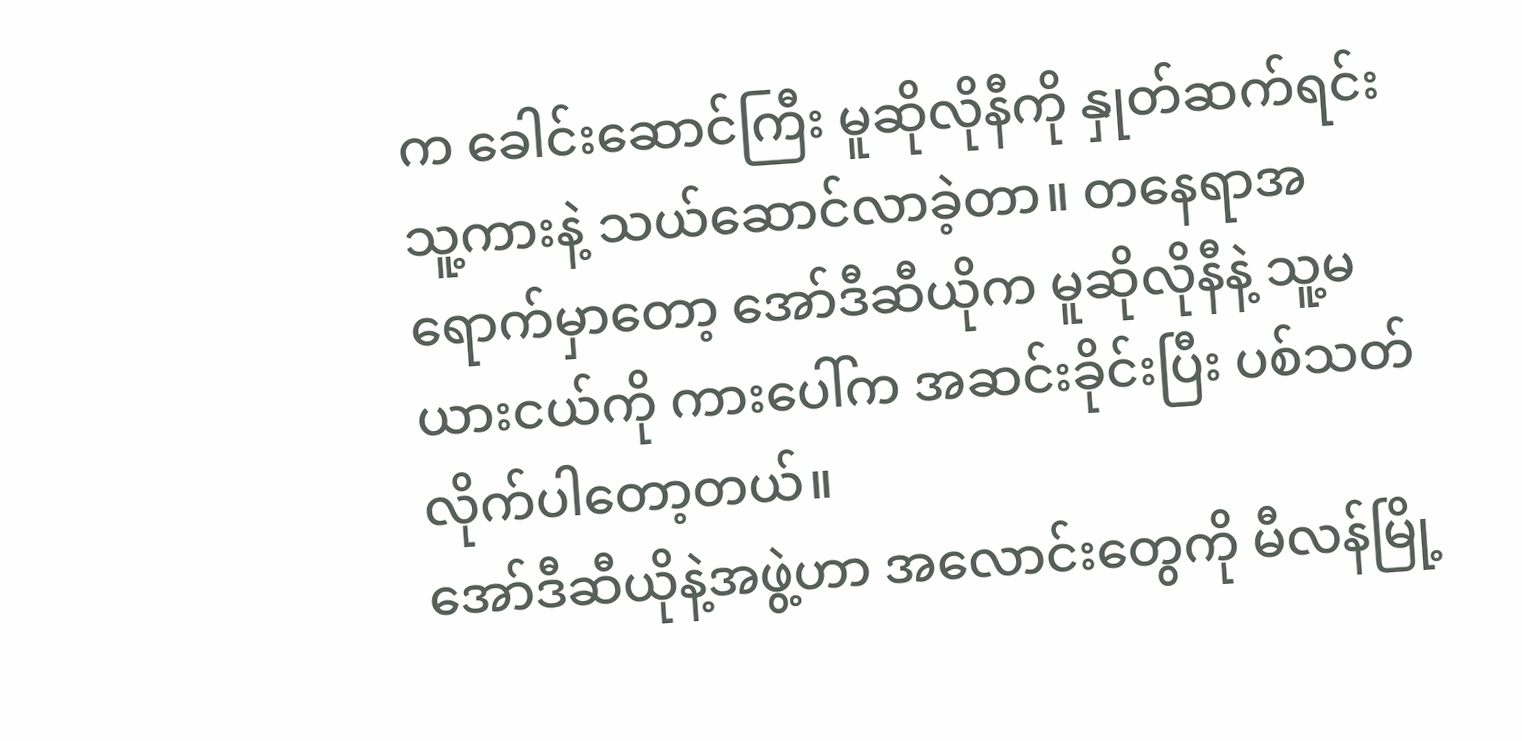က ခေါင်းဆောင်ကြီး မူဆိုလိုနီကို နှုတ်ဆက်ရင်း သူ့ကားနဲ့ သယ်ဆောင်လာခဲ့တာ။ တနေရာအရောက်မှာတော့ အော်ဒီဆီယိုက မူဆိုလိုနီနဲ့ သူ့မယားငယ်ကို ကားပေါ်က အဆင်းခိုင်းပြီး ပစ်သတ်လိုက်ပါတော့တယ်။
အော်ဒီဆီယိုနဲ့အဖွဲ့ဟာ အလောင်းတွေကို မီလန်မြို့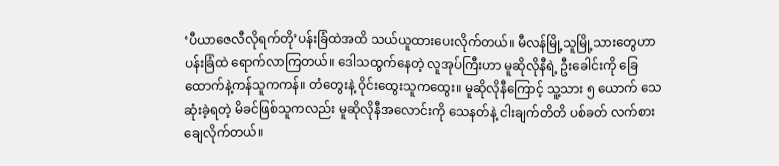‘ပီယာဇေလီလိုရက်တို’ပန်းခြံထဲအထိ သယ်ယူထားပေးလိုက်တယ်။ မီလန်မြို့သူမြို့သားတွေဟာ ပန်းခြံထဲ ရောက်လာကြတယ်။ ဒေါသထွက်နေတဲ့ လူအုပ်ကြီးဟာ မူဆိုလိုနီရဲ့ ဦးခေါင်းကို ခြေထောက်နဲ့ကန်သူကကန်။ တံတွေးနဲ့ ဝိုင်းထွေးသူကထွေး။ မူဆိုလိုနီကြောင့် သူ့သား ၅ ယောက် သေဆုံးခဲ့ရတဲ့ မိခင်ဖြစ်သူကလည်း မူဆိုလိုနီအလောင်းကို သေနတ်နဲ့ ငါးချက်တိတိ ပစ်ခတ် လက်စားချေလိုက်တယ်။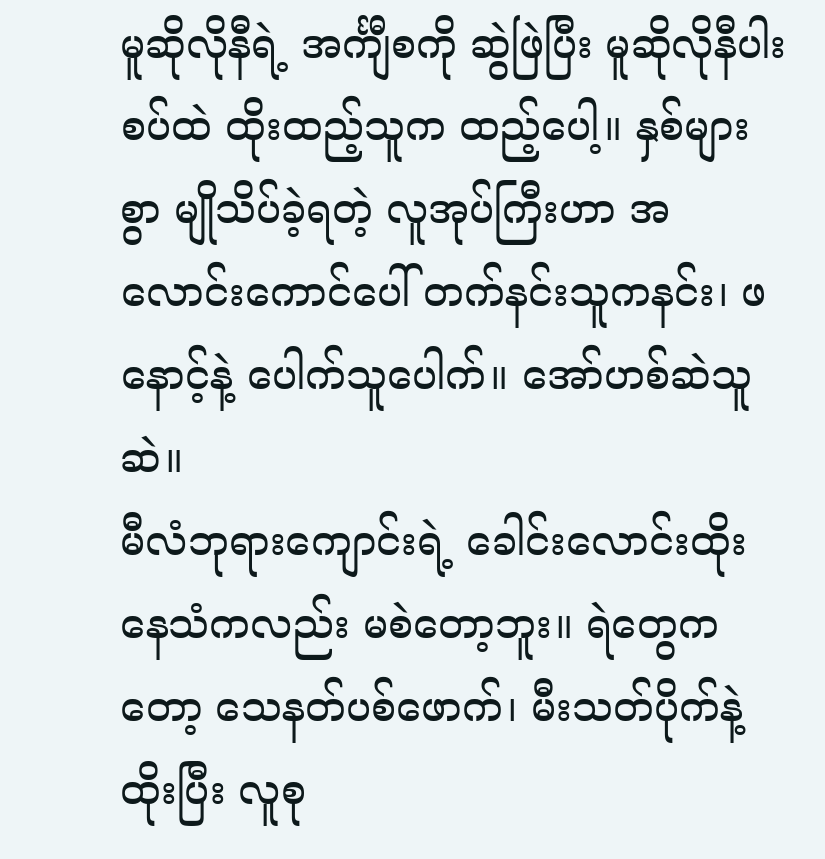မူဆိုလိုနီရဲ့ အင်္ကျီစကို ဆွဲဖြဲပြီး မူဆိုလိုနီပါးစပ်ထဲ ထိုးထည့်သူက ထည့်ပေါ့။ နှစ်များစွာ မျိုသိပ်ခဲ့ရတဲ့ လူအုပ်ကြီးဟာ အလောင်းကောင်ပေါ် တက်နင်းသူကနင်း၊ ဖနောင့်နဲ့ ပေါက်သူပေါက်။ အော်ဟစ်ဆဲသူဆဲ။
မီလံဘုရားကျောင်းရဲ့ ခေါင်းလောင်းထိုးနေသံကလည်း မစဲတော့ဘူး။ ရဲတွေကတော့ သေနတ်ပစ်ဖောက်၊ မီးသတ်ပိုက်နဲ့ထိုးပြီး လူစု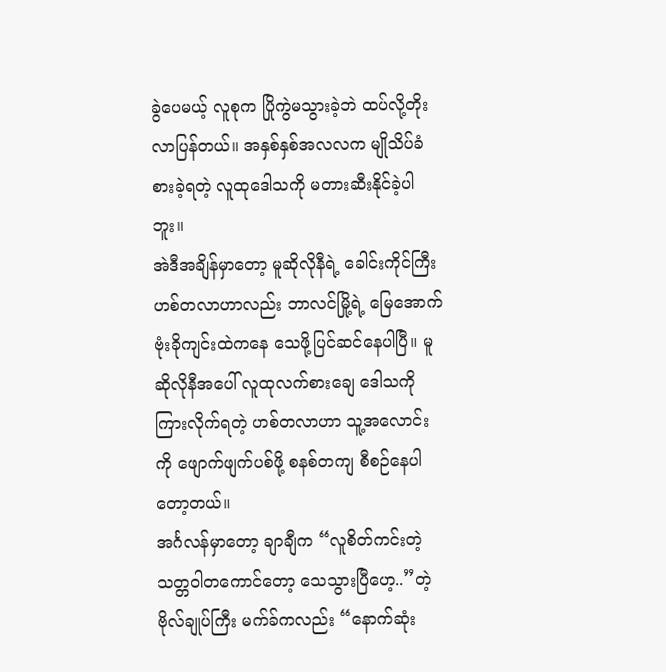ခွဲပေမယ့် လူစုက ပြိုကွဲမသွားခဲ့ဘဲ ထပ်လို့တိုးလာပြန်တယ်။ အနှစ်နှစ်အလလက မျိုသိပ်ခံစားခဲ့ရတဲ့ လူထုဒေါသကို မတားဆီးနိုင်ခဲ့ပါဘူး။
အဲဒီအချိန်မှာတော့ မူဆိုလိုနီရဲ့ ခေါင်းကိုင်ကြီး ဟစ်တလာဟာလည်း ဘာလင်မြို့ရဲ့ မြေအောက် ဗုံးခိုကျင်းထဲကနေ သေဖို့ပြင်ဆင်နေပါပြီ။ မူဆိုလိုနီအပေါ် လူထုလက်စားချေ ဒေါသကို ကြားလိုက်ရတဲ့ ဟစ်တလာဟာ သူ့အလောင်းကို ဖျောက်ဖျက်ပစ်ဖို့ စနစ်တကျ စီစဉ်နေပါတော့တယ်။
အင်္ဂလန်မှာတော့ ချာချီက “လူစိတ်ကင်းတဲ့ သတ္တဝါတကောင်တော့ သေသွားပြီဟေ့..”တဲ့ ဗိုလ်ချုပ်ကြီး မက်ခ်ကလည်း “နောက်ဆုံး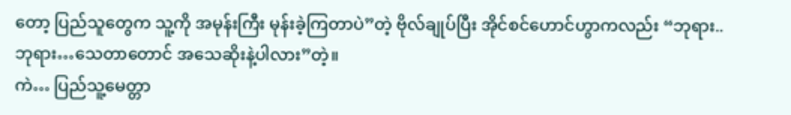တော့ ပြည်သူတွေက သူ့ကို အမုန်းကြီး မုန်းခဲ့ကြတာပဲ”တဲ့ ဗိုလ်ချုပ်ပြီး အိုင်စင်ဟောင်ဟွာကလည်း “ဘုရား..ဘုရား…သေတာတောင် အသေဆိုးနဲ့ပါလား”တဲ့။
ကဲ… ပြည်သူ့မေတ္တာ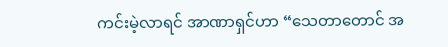ကင်းမဲ့လာရင် အာဏာရှင်ဟာ “သေတာတောင် အ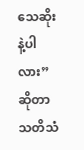သေဆိုးနဲ့ပါလား” ဆိုတာ သတိသံ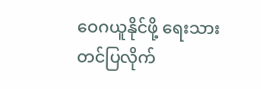ဝေဂယူနိုင်ဖို့ ရေးသားတင်ပြလိုက်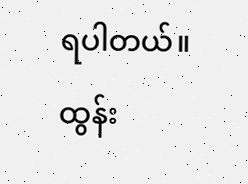ရပါတယ်။
ထွန်း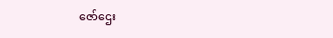ဇော်ဌေး